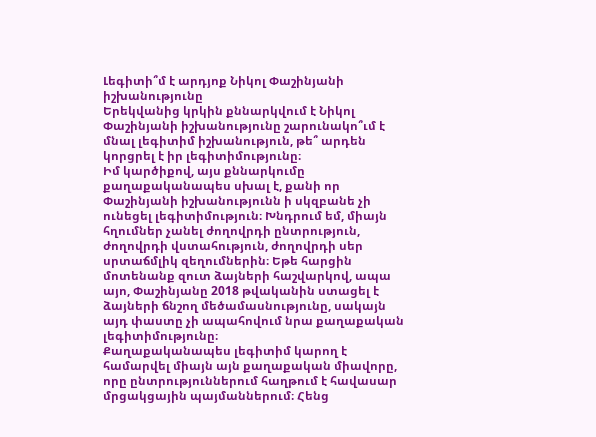Լեգիտի՞մ է արդյոք Նիկոլ Փաշինյանի իշխանությունը
Երեկվանից կրկին քննարկվում է Նիկոլ Փաշինյանի իշխանությունը շարունակո՞ւմ է մնալ լեգիտիմ իշխանություն, թե՞ արդեն կորցրել է իր լեգիտիմությունը։
Իմ կարծիքով, այս քննարկումը քաղաքականապես սխալ է, քանի որ Փաշինյանի իշխանությունն ի սկզբանե չի ունեցել լեգիտիմություն։ Խնդրում եմ, միայն հղումներ չանել ժողովրդի ընտրություն, ժողովրդի վստահություն, ժողովրդի սեր սրտաճմլիկ զեղումներին։ Եթե հարցին մոտենանք զուտ ձայների հաշվարկով, ապա այո, Փաշինյանը 2018 թվականին ստացել է ձայների ճնշող մեծամասնությունը, սակայն այդ փաստը չի ապահովում նրա քաղաքական լեգիտիմությունը։
Քաղաքականապես լեգիտիմ կարող է համարվել միայն այն քաղաքական միավորը, որը ընտրություններում հաղթում է հավասար մրցակցային պայմաններում։ Հենց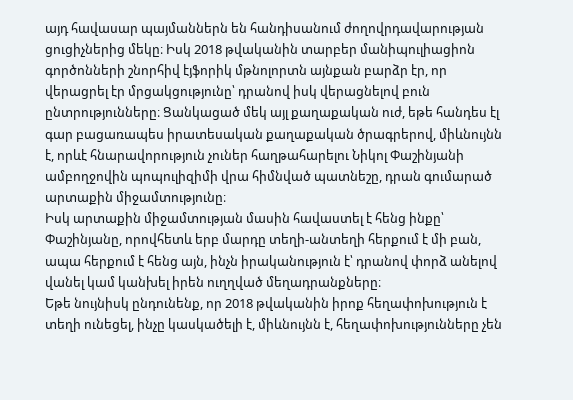այդ հավասար պայմաններն են հանդիսանում ժողովրդավարության ցուցիչներից մեկը։ Իսկ 2018 թվականին տարբեր մանիպուլիացիոն գործոնների շնորհիվ էյֆորիկ մթնոլորտն այնքան բարձր էր, որ վերացրել էր մրցակցությունը՝ դրանով իսկ վերացնելով բուն ընտրությունները։ Ցանկացած մեկ այլ քաղաքական ուժ, եթե հանդես էլ գար բացառապես իրատեսական քաղաքական ծրագրերով, միևնույնն է, որևէ հնարավորություն չուներ հաղթահարելու Նիկոլ Փաշինյանի ամբողջովին պոպուլիզիմի վրա հիմնված պատնեշը, դրան գումարած արտաքին միջամտությունը։
Իսկ արտաքին միջամտության մասին հավաստել է հենց ինքը՝ Փաշինյանը, որովհետև երբ մարդը տեղի-անտեղի հերքում է մի բան, ապա հերքում է հենց այն, ինչն իրականություն է՝ դրանով փորձ անելով վանել կամ կանխել իրեն ուղղված մեղադրանքները։
Եթե նույնիսկ ընդունենք, որ 2018 թվականին իրոք հեղափոխություն է տեղի ունեցել, ինչը կասկածելի է, միևնույնն է, հեղափոխությունները չեն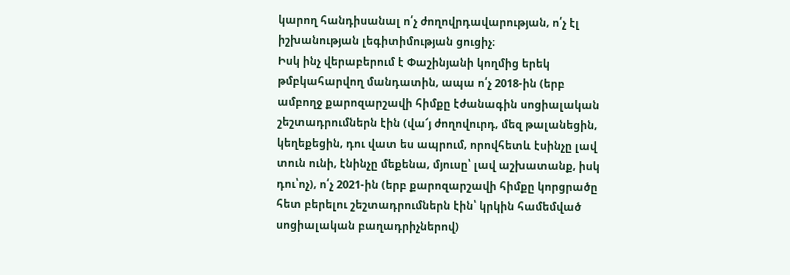կարող հանդիսանալ ո՛չ ժողովրդավարության, ո՛չ էլ իշխանության լեգիտիմության ցուցիչ։
Իսկ ինչ վերաբերում է Փաշինյանի կողմից երեկ թմբկահարվող մանդատին, ապա ո՛չ 2018-ին (երբ ամբողջ քարոզարշավի հիմքը էժանագին սոցիալական շեշտադրումներն էին (վա՜յ ժողովուրդ, մեզ թալանեցին, կեղեքեցին, դու վատ ես ապրում, որովհետև էսինչը լավ տուն ունի, էնինչը մեքենա, մյուսը՝ լավ աշխատանք, իսկ դու՝ոչ), ո՛չ 2021-ին (երբ քարոզարշավի հիմքը կորցրածը հետ բերելու շեշտադրումներն էին՝ կրկին համեմված սոցիալական բաղադրիչներով)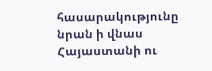հասարակությունը նրան ի վնաս Հայաստանի ու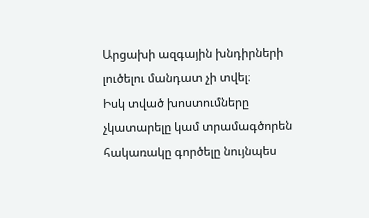Արցախի ազգային խնդիրների լուծելու մանդատ չի տվել։
Իսկ տված խոստումները չկատարելը կամ տրամագծորեն հակառակը գործելը նույնպես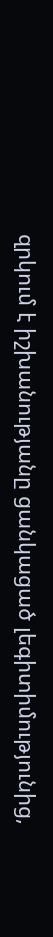զրկում է իշխանությանը ցանկացած լեգիտիմությունից,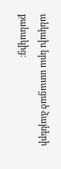անկախ նրա ստացած ձայների քանակից։